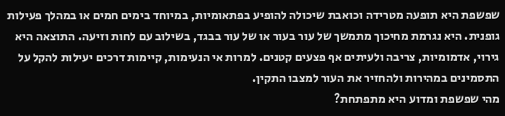שפשפת היא תופעה מטרידה וכואבת שיכולה להופיע בפתאומיות, במיוחד בימים חמים או במהלך פעילות גופנית. היא נגרמת מחיכוך מתמשך של עור בעור או של עור בבגד, בשילוב עם לחות וזיעה. התוצאה היא גירוי, אדמומיות, צריבה ולעיתים אף פצעים קטנים. למרות אי הנעימות, קיימות דרכים יעילות להקל על התסמינים במהירות ולהחזיר את העור למצבו התקין.
מהי שפשפת ומדוע היא מתפתחת?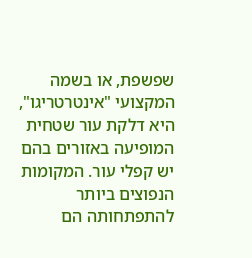שפשפת, או בשמה המקצועי "אינטרטריגו", היא דלקת עור שטחית המופיעה באזורים בהם יש קפלי עור. המקומות הנפוצים ביותר להתפתחותה הם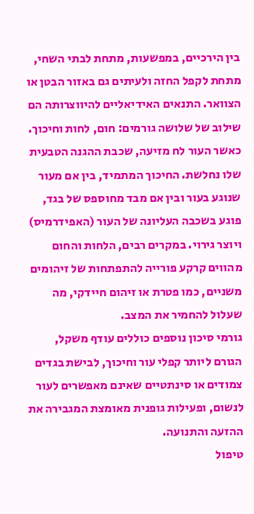בין הירכיים, במפשעות, מתחת לבתי השחי, מתחת לקפל החזה ולעיתים גם באזור הבטן או הצוואר. התנאים האידיאליים להיווצרותה הם שילוב של שלושה גורמים: חום, לחות וחיכוך.
כאשר העור לח מזיעה, שכבת ההגנה הטבעית שלו נחלשת. החיכוך המתמיד, בין אם מעור שנוגע בעור ובין אם מבד מחוספס של בגד, פוגע בשכבה העליונה של העור (האפידרמיס) ויוצר גירוי. במקרים רבים, הלחות והחום מהווים קרקע פורייה להתפתחות של זיהומים משניים, כמו פטרת או זיהום חיידקי, מה שעלול להחמיר את המצב.
גורמי סיכון נוספים כוללים עודף משקל, הגורם ליותר קפלי עור וחיכוך, לבישת בגדים צמודים או סינתטיים שאינם מאפשרים לעור לנשום, ופעילות גופנית מאומצת המגבירה את ההזעה והתנועה.
טיפול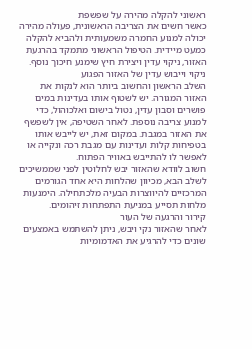ראשוני להקלה מהירה על שפשפת
כאשר חשים את הצריבה הראשונית, פעולה מהירה יכולה למנוע החמרה משמעותית ולהביא להקלה כמעט מיידית. הטיפול הראשוני מתמקד בהרגעת האזור, ניקוי עדין ויצירת חיץ שימנע חיכוך נוסף.
ניקוי וייבוש עדין של האזור הפגוע
השלב הראשון והחשוב ביותר הוא לנקות את האזור המגורה. יש לשטוף אותו בעדינות במים פושרים וסבון עדין, נטול בישום ואלכוהול, כדי למנוע צריבה נוספת. לאחר השטיפה, אין לשפשף את האזור במגבת. במקום זאת, יש לייבש אותו בטפיחות קלות ועדינות עם מגבת רכה ונקייה או לאפשר לו להתייבש באוויר הפתוח.
חשוב לוודא שהאזור יבש לחלוטין לפני שממשיכים לשלב הבא, מכיוון שהלחות היא אחד הגורמים המרכזיים להיווצרות הבעיה מלכתחילה. הימנעות מלחות תסייע במניעת התפתחות זיהומים.
קירור והרגעה של העור
לאחר שהאזור נקי ויבש, ניתן להשתמש באמצעים שונים כדי להרגיע את האדמומיות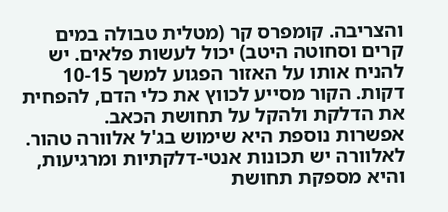והצריבה. קומפרס קר (מטלית טבולה במים קרים וסחוטה היטב) יכול לעשות פלאים. יש להניח אותו על האזור הפגוע למשך 10-15 דקות. הקור מסייע לכווץ את כלי הדם, להפחית את הדלקת ולהקל על תחושת הכאב.
אפשרות נוספת היא שימוש בג'ל אלוורה טהור. לאלוורה יש תכונות אנטי-דלקתיות ומרגיעות, והיא מספקת תחושת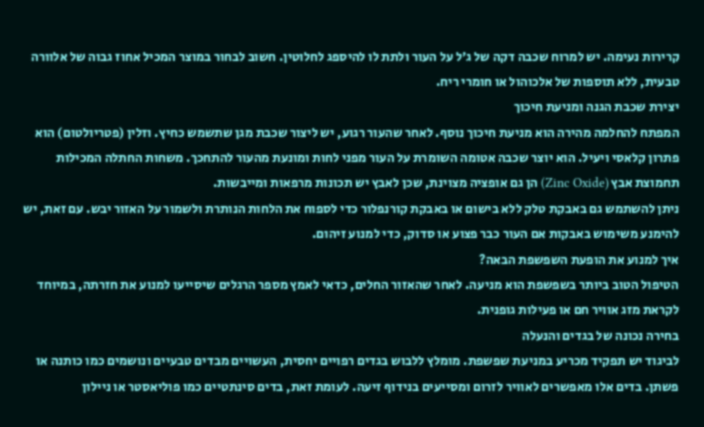קרירות נעימה. יש למרוח שכבה דקה של ג'ל על העור ולתת לו להיספג לחלוטין. חשוב לבחור במוצר המכיל אחוז גבוה של אלוורה טבעית, ללא תוספות של אלכוהול או חומרי ריח.
יצירת שכבת הגנה ומניעת חיכוך
המפתח להחלמה מהירה הוא מניעת חיכוך נוסף. לאחר שהעור רגוע, יש ליצור שכבת מגן שתשמש כחיץ. וזלין (פטריולטום) הוא פתרון קלאסי ויעיל. הוא יוצר שכבה אטומה השומרת על העור מפני לחות ומונעת מהעור להתחכך. משחות החתלה המכילות תחמוצת אבץ (Zinc Oxide) הן גם אופציה מצוינת, שכן לאבץ יש תכונות מרפאות ומייבשות.
ניתן להשתמש גם באבקת טלק ללא בישום או באבקת קורנפלור כדי לספוח את הלחות הנותרת ולשמור על האזור יבש. עם זאת, יש להימנע משימוש באבקות אם העור כבר פצוע או סדוק, כדי למנוע זיהום.
איך למנוע את הופעת השפשפת הבאה?
הטיפול הטוב ביותר בשפשפת הוא מניעה. לאחר שהאזור החלים, כדאי לאמץ מספר הרגלים שיסייעו למנוע את חזרתה, במיוחד לקראת מזג אוויר חם או פעילות גופנית.
בחירה נכונה של בגדים והנעלה
לביגוד יש תפקיד מכריע במניעת שפשפת. מומלץ ללבוש בגדים רפויים יחסית, העשויים מבדים טבעיים ונושמים כמו כותנה או פשתן. בדים אלו מאפשרים לאוויר לזרום ומסייעים בנידוף זיעה. לעומת זאת, בדים סינתטיים כמו פוליאסטר או ניילון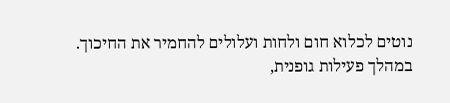נוטים לכלוא חום ולחות ועלולים להחמיר את החיכוך.
במהלך פעילות גופנית,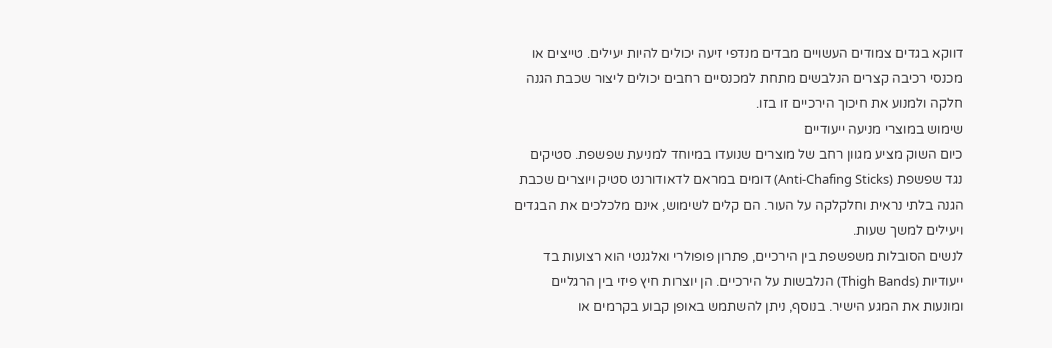דווקא בגדים צמודים העשויים מבדים מנדפי זיעה יכולים להיות יעילים. טייצים או מכנסי רכיבה קצרים הנלבשים מתחת למכנסיים רחבים יכולים ליצור שכבת הגנה חלקה ולמנוע את חיכוך הירכיים זו בזו.
שימוש במוצרי מניעה ייעודיים
כיום השוק מציע מגוון רחב של מוצרים שנועדו במיוחד למניעת שפשפת. סטיקים נגד שפשפת (Anti-Chafing Sticks) דומים במראם לדאודורנט סטיק ויוצרים שכבת הגנה בלתי נראית וחלקלקה על העור. הם קלים לשימוש, אינם מלכלכים את הבגדים ויעילים למשך שעות.
לנשים הסובלות משפשפת בין הירכיים, פתרון פופולרי ואלגנטי הוא רצועות בד ייעודיות (Thigh Bands) הנלבשות על הירכיים. הן יוצרות חיץ פיזי בין הרגליים ומונעות את המגע הישיר. בנוסף, ניתן להשתמש באופן קבוע בקרמים או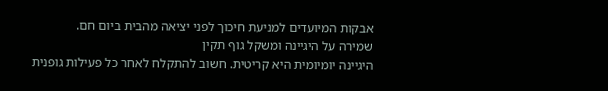אבקות המיועדים למניעת חיכוך לפני יציאה מהבית ביום חם.
שמירה על היגיינה ומשקל גוף תקין
היגיינה יומיומית היא קריטית. חשוב להתקלח לאחר כל פעילות גופנית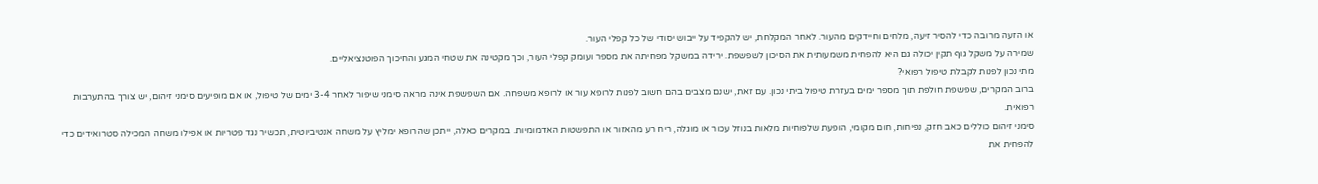או הזעה מרובה כדי להסיר זיעה, מלחים וחיידקים מהעור. לאחר המקלחת, יש להקפיד על ייבוש יסודי של כל קפלי העור.
שמירה על משקל גוף תקין יכולה גם היא להפחית משמעותית את הסיכון לשפשפת. ירידה במשקל מפחיתה את מספר ועומק קפלי העור, וכך מקטינה את שטחי המגע והחיכוך הפוטנציאליים.
מתי נכון לפנות לקבלת טיפול רפואי?
ברוב המקרים, שפשפת חולפת תוך מספר ימים בעזרת טיפול ביתי נכון. עם זאת, ישנם מצבים בהם חשוב לפנות לרופא עור או לרופא משפחה. אם השפשפת אינה מראה סימני שיפור לאחר 3-4 ימים של טיפול, או אם מופיעים סימני זיהום, יש צורך בהתערבות רפואית.
סימני זיהום כוללים כאב חזק, נפיחות, חום מקומי, הופעת שלפוחיות מלאות בנוזל עכור או מוגלה, ריח רע מהאזור או התפשטות האדמומיות. במקרים כאלה, ייתכן שהרופא ימליץ על משחה אנטיביוטית, תכשיר נגד פטריות או אפילו משחה המכילה סטרואידים כדי להפחית את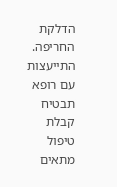הדלקת החריפה. התייעצות עם רופא תבטיח קבלת טיפול מתאים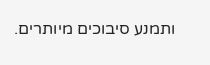ותמנע סיבוכים מיותרים.